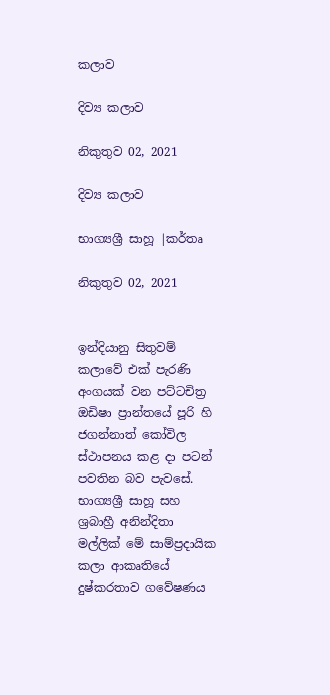කලාව

දිව්‍ය කලාව

නිකුතුව 02, 2021

දිව්‍ය කලාව

භාග්‍යශ්‍රී සාහූ |කර්තෘ

නිකුතුව 02, 2021


ඉන්දියානු සිතුවම් කලාවේ එක් පැරණි අංගයක් වන පට්ටචිත්‍ර ඔඩිෂා ප්‍රාන්තයේ පූරි හි ජගන්නාත් කෝවිල ස්ථාපනය කළ දා පටන් පවතින බව පැවසේ. භාග්‍යශ්‍රී සාහූ සහ ශ්‍රබාහ්‍රී අනින්දිතා මල්ලික් මේ සාම්ප්‍රදායික කලා ආකෘතියේ දුෂ්කරතාව ගවේෂණය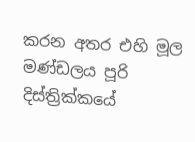කරන අතර එහි මූල මණ්ඩලය පූරි දිස්ත්‍රික්කයේ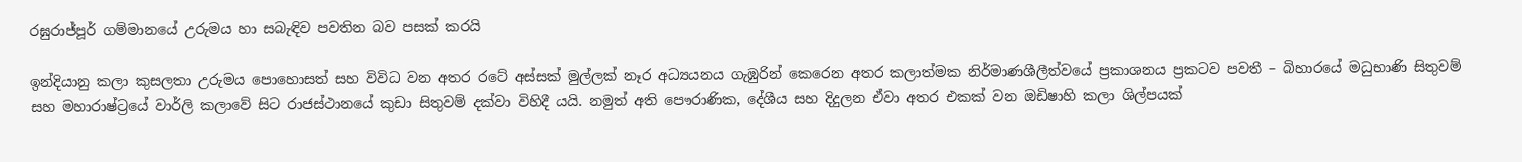රඝුරාජ්පූර් ගම්මානයේ උරුමය හා සබැඳිව පවතින බව පසක් කරයි

ඉන්දියානු කලා කුසලතා උරුමය පොහොසත් සහ විවිධ වන අතර රටේ අස්සක් මුල්ලක් නෑර අධ්‍යයනය ගැඹුරින් කෙරෙන අතර කලාත්මක නිර්මාණශීලීත්වයේ ප්‍රකාශනය ප්‍රකටව පවතී – බිහාරයේ මධුභාණි සිතුවම් සහ මහාරාෂ්ට්‍රයේ වාර්ලි කලාවේ සිට රාජස්ථානයේ කුඩා සිතුවම් දක්වා විහිදී යයි. නමුත් අති පෞරාණික, දේශීය සහ දිදුලන ඒවා අතර එකක් වන ඔඩිෂාහි කලා ශිල්පයක්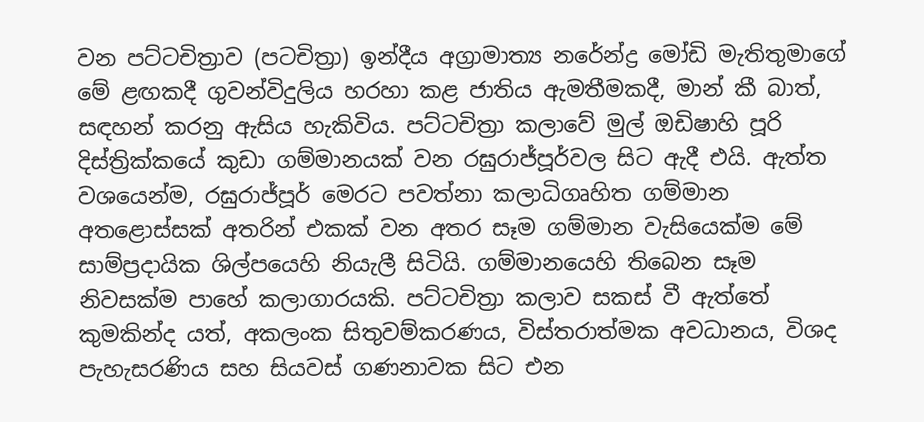වන පට්ටචිත්‍රාව (පටචිත්‍රා) ඉන්දීය අග්‍රාමාත්‍ය නරේන්ද්‍ර මෝඩි මැතිතුමාගේ මේ ළඟකදී ගුවන්විදුලිය හරහා කළ ජාතිය ඇමතීමකදී, මාන් කී බාත්, සඳහන් කරනු ඇසිය හැකිවිය. පට්ටචිත්‍රා කලාවේ මුල් ඔඩිෂාහි පූරි දිස්ත්‍රික්කයේ කුඩා ගම්මානයක් වන රඝුරාජ්පූර්වල සිට ඇදී එයි. ඇත්ත වශයෙන්ම, රඝුරාජ්පූර් මෙරට පවත්නා කලාධිගෘහිත ගම්මාන අතළොස්සක් අතරින් එකක් වන අතර සෑම ගම්මාන වැසියෙක්ම මේ සාම්ප්‍රදායික ශිල්පයෙහි නියැලී සිටියි. ගම්මානයෙහි තිබෙන සෑම නිවසක්ම පාහේ කලාගාරයකි. පට්ටචිත්‍රා කලාව සකස් වී ඇත්තේ කුමකින්ද යත්, අකලංක සිතුවම්කරණය, විස්තරාත්මක අවධානය, විශද පැහැසරණිය සහ සියවස් ගණනාවක සිට එන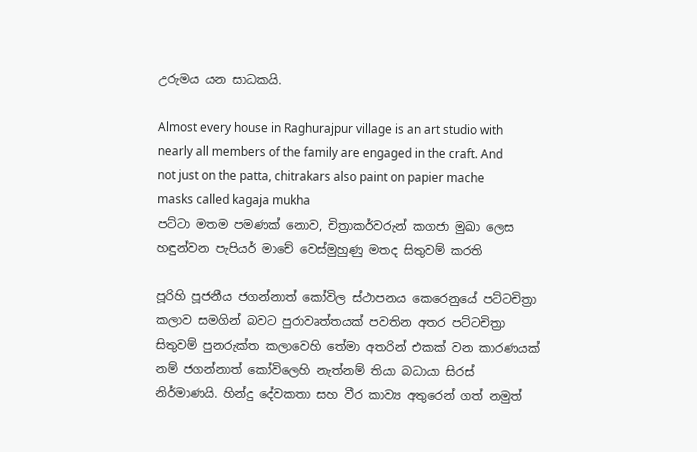උරුමය යන සාධකයි.

Almost every house in Raghurajpur village is an art studio with nearly all members of the family are engaged in the craft. And not just on the patta, chitrakars also paint on papier mache masks called kagaja mukha
පට්ටා මතම පමණක් නොව, චිත්‍රාකර්වරුන් කගජා මුඛා ලෙස හඳුන්වන පැපියර් මාචේ වෙස්මුහුණු මතද සිතුවම් කරති

පූරිහි පූජනීය ජගන්නාත් කෝවිල ස්ථාපනය කෙරෙනුයේ පට්ටචිත්‍රා කලාව සමගින් බවට පුරාවෘත්තයක් පවතින අතර පට්ටචිත්‍රා සිතුවම් පුනරුක්ත කලාවෙහි තේමා අතරින් එකක් වන කාරණයක් නම් ජගන්නාත් කෝවිලෙහි නැත්නම් තියා බධායා සිරස් නිර්මාණයි. හින්දු දේවකතා සහ වීර කාව්‍ය අතුරෙන් ගත් නමුත්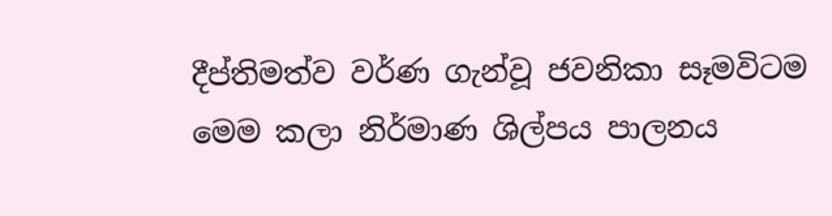දීප්තිමත්ව වර්ණ ගැන්වූ ජවනිකා සෑමවිටම මෙම කලා නිර්මාණ ශිල්පය පාලනය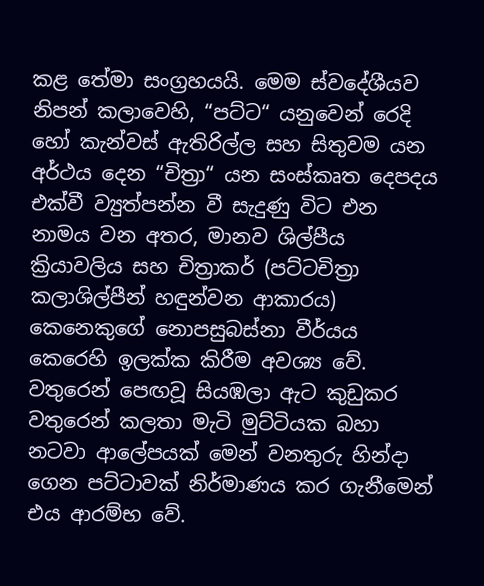කළ තේමා සංග්‍රහයයි. මෙම ස්වදේශීයව නිපන් කලාවෙහි, “පට්ට“ යනුවෙන් රෙදි හෝ කැන්වස් ඇතිරිල්ල සහ සිතුවම යන අර්ථය දෙන “චිත්‍රා“ යන සංස්කෘත දෙපදය එක්වී ව්‍යුත්පන්න වී සැදුණු විට එන නාමය වන අතර, මානව ශිල්පීය ක්‍රියාවලිය සහ චිත්‍රාකර් (පට්ටචිත්‍රා කලාශිල්පීන් හඳුන්වන ආකාරය) කෙනෙකුගේ නොපසුබස්නා වීර්යය කෙරෙහි ඉලක්ක කිරීම අවශ්‍ය වේ. වතුරෙන් පෙඟවූ සියඹලා ඇට කුඩුකර වතුරෙන් කලතා මැටි මුට්ටියක බහා නටවා ආලේපයක් මෙන් වනතුරු හින්දා ගෙන පට්ටාවක් නිර්මාණය කර ගැනීමෙන් එය ආරම්භ වේ.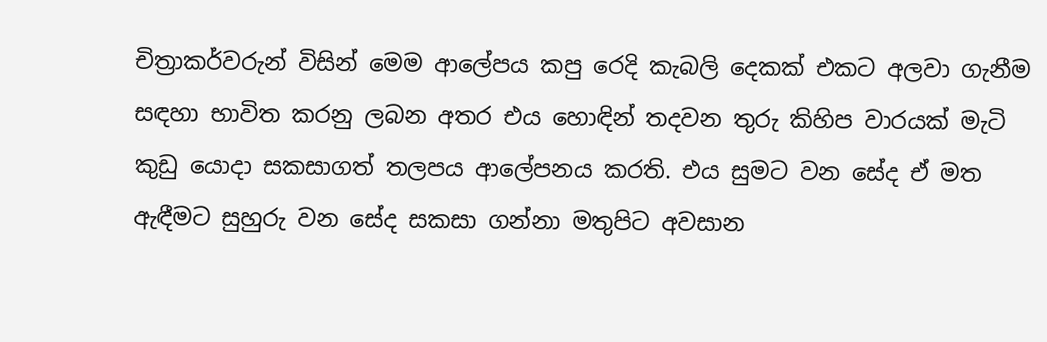චිත්‍රාකර්වරුන් විසින් මෙම ආලේපය කපු රෙදි කැබලි දෙකක් එකට අලවා ගැනීම සඳහා භාවිත කරනු ලබන අතර එය හොඳින් තදවන තුරු කිහිප වාරයක් මැටි කුඩු යොදා සකසාගත් තලපය ආලේපනය කරති. එය සුමට වන සේද ඒ මත ඇඳීමට සුහුරු වන සේද සකසා ගන්නා මතුපිට අවසාන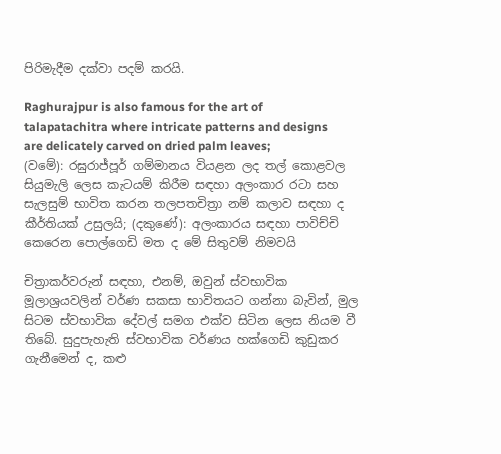පිරිමැදීම දක්වා පදම් කරයි.

Raghurajpur is also famous for the art of talapatachitra where intricate patterns and designs are delicately carved on dried palm leaves;
(වමේ): රඝුරාජ්පූර් ගම්මානය වියළන ලද තල් කොළවල සියුමැලි ලෙස කැටයම් කිරීම සඳහා අලංකාර රටා සහ සැලසුම් භාවිත කරන තලපතචිත්‍රා නම් කලාව සඳහා ද කීර්තියක් උසුලයි; (දකුණේ): අලංකාරය සඳහා පාවිච්චි කෙරෙන පොල්ගෙඩි මත ද මේ සිතුවම් නිමවයි

චිත්‍රාකර්වරුන් සඳහා, එනම්, ඔවුන් ස්වභාවික මූලාශ්‍රයවලින් වර්ණ සකසා භාවිතයට ගන්නා බැවින්, මුල සිටම ස්වභාවික දේවල් සමග එක්ව සිටින ලෙස නියම වී තිබේ. සුදුපැහැති ස්වභාවික වර්ණය හක්ගෙඩි කුඩුකර ගැනීමෙන් ද, කළු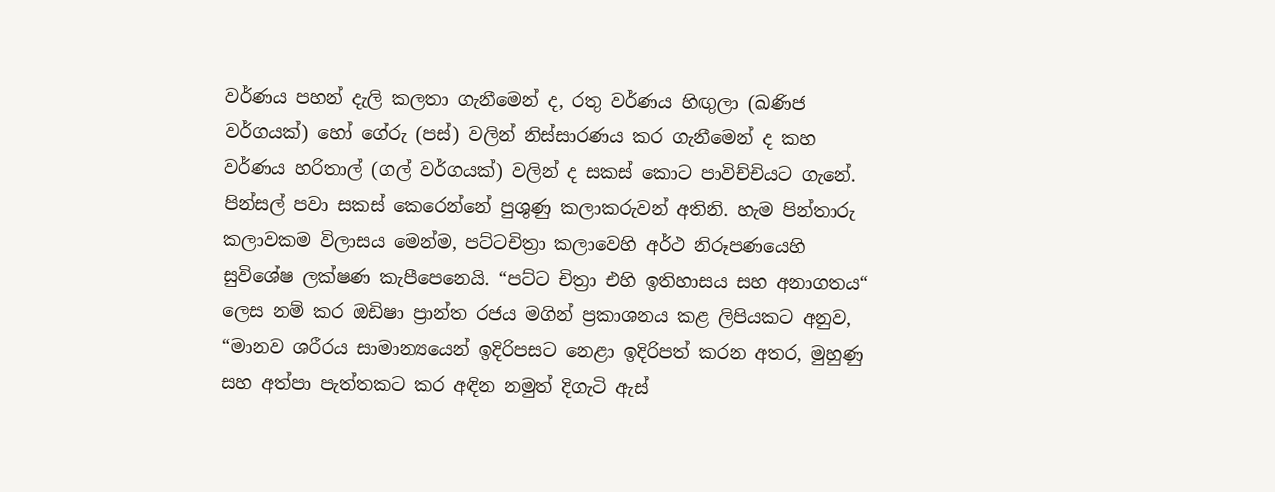වර්ණය පහන් දැලි කලතා ගැනීමෙන් ද, රතු වර්ණය හිඟුලා (ඛණිජ වර්ගයක්) හෝ ගේරු (පස්) වලින් නිස්සාරණය කර ගැනීමෙන් ද කහ වර්ණය හරිතාල් (ගල් වර්ගයක්) වලින් ද සකස් කොට පාවිච්චියට ගැනේ. පින්සල් පවා සකස් කෙරෙන්නේ පුශුණු කලාකරුවන් අතිනි. හැම පින්තාරු කලාවකම විලාසය මෙන්ම, පට්ටචිත්‍රා කලාවෙහි අර්ථ නිරූපණයෙහි සුවිශේෂ ලක්ෂණ කැපීපෙනෙයි. “පට්ට චිත්‍රා එහි ඉතිහාසය සහ අනාගතය“ ලෙස නම් කර ඔඩිෂා ප්‍රාන්ත රජය මගින් ප්‍රකාශනය කළ ලිපියකට අනුව, “මානව ශරීරය සාමාන්‍යයෙන් ඉදිරිපසට නෙළා ඉදිරිපත් කරන අතර, මුහුණු සහ අත්පා පැත්තකට කර අඳින නමුත් දිගැටි ඇස්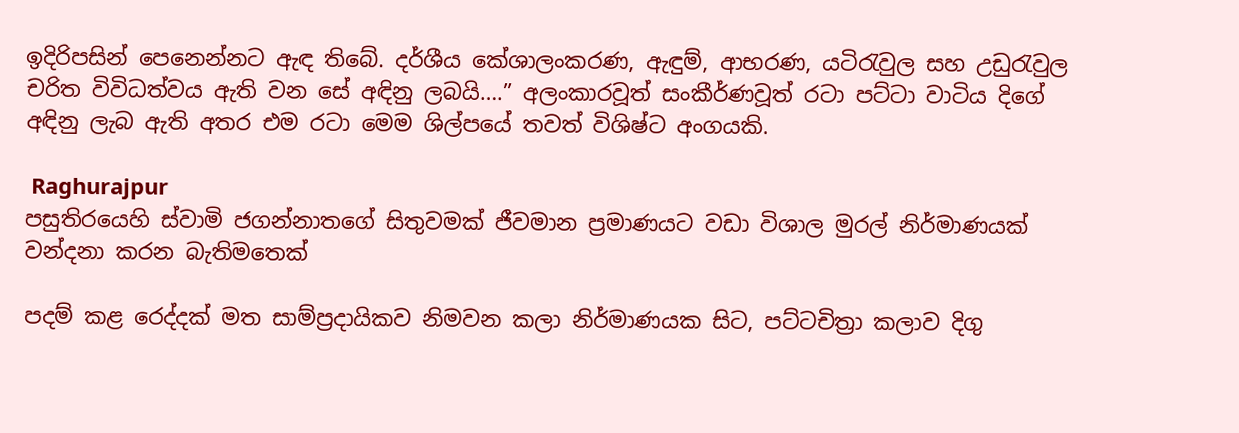ඉදිරිපසින් පෙනෙන්නට ඇඳ තිබේ. දර්ශීය කේශාලංකරණ, ඇඳුම්, ආභරණ, යටිරැවුල සහ උඩුරැවුල චරිත විවිධත්වය ඇති වන සේ අඳිනු ලබයි….” අලංකාරවූත් සංකීර්ණවූත් රටා පට්ටා වාටිය දිගේ අඳිනු ලැබ ඇති අතර එම රටා මෙම ශිල්පයේ තවත් විශිෂ්ට අංගයකි.

 Raghurajpur
පසුතිරයෙහි ස්වාමි ජගන්නාතගේ සිතුවමක් ජීවමාන ප්‍රමාණයට වඩා විශාල මුරල් නිර්මාණයක් වන්දනා කරන බැතිමතෙක්

පදම් කළ රෙද්දක් මත සාම්ප්‍රදායිකව නිමවන කලා නිර්මාණයක සිට, පට්ටචිත්‍රා කලාව දිගු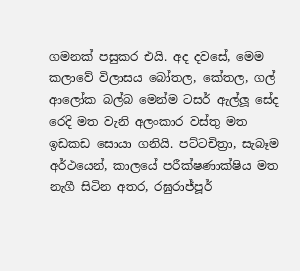ගමනක් පසුකර එයි. අද දවසේ, මෙම කලාවේ විලාසය බෝතල, කේතල, ගල් ආලෝක බල්බ මෙන්ම ටසර් ඇල්ලූ සේද රෙදි මත වැනි අලංකාර වස්තු මත ඉඩකඩ සොයා ගනියි. පට්ටචිත්‍රා, සැබෑම අර්ථයෙන්, කාලයේ පරීක්ෂණාක්ෂිය මත නැගී සිටින අතර, රඝුරාජ්පූර්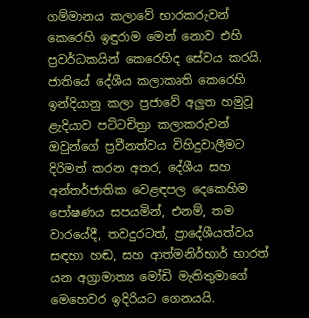ගම්මානය කලාවේ භාරකරුවන් කෙරෙහි ඉඳුරාම මෙන් නොව එහි ප්‍රවර්ධකයින් කෙරෙහිද සේවය කරයි. ජාතියේ දේශීය කලාකෘති කෙරෙහි ඉන්දියානු කලා ප්‍රජාවේ අලුත හමුවූ ළැදියාව පට්ටචිත්‍රා කලාකරුවන් ඔවුන්ගේ ප්‍රවීනත්වය විහිදුවාලීමට දිරිමත් කරන අතර, දේශීය සහ අන්තර්ජාතික වෙළඳපල දෙකෙහිම පෝෂණය සපයමින්, එනම්, තම වාරයේදී, තවදුරටත්, ප්‍රාදේශීයත්වය සඳහා හඬ, සහ ආත්මනිර්භාර් භාරත් යන අග්‍රාමාත්‍ය මෝඩි මැතිතුමාගේ මෙහෙවර ඉදිරියට ගෙනයයි.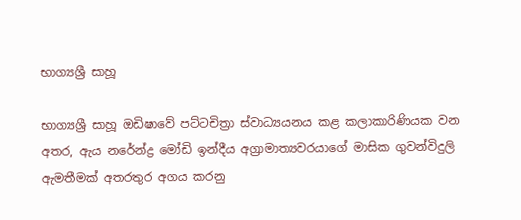භාග්‍යශ්‍රී සාහූ

භාග්‍යශ්‍රී සාහූ ඔඩිෂාවේ පට්ටචිත්‍රා ස්වාධ්‍යයනය කළ කලාකාරිණියක වන අතර, ඇය නරේන්ද්‍ර මෝඩි ඉන්දීය අග්‍රාමාත්‍යවරයාගේ මාසික ගුවන්විදුලි ඇමතීමක් අතරතුර අගය කරනු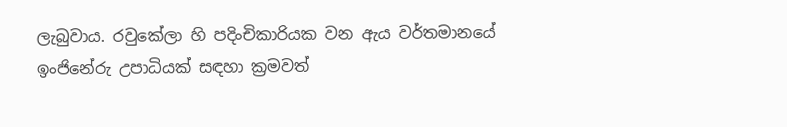ලැබුවාය. රවුකේලා හි පදිංචිකාරියක වන ඇය වර්තමානයේ ඉංජිනේරු උපාධියක් සඳහා ක්‍රමවත්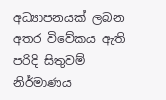අධ්‍යාපනයක් ලබන අතර විවේකය ඇති පරිදි සිතුවම් නිර්මාණය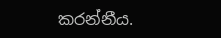කරන්නීය.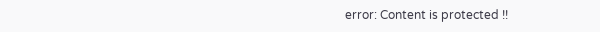error: Content is protected !!